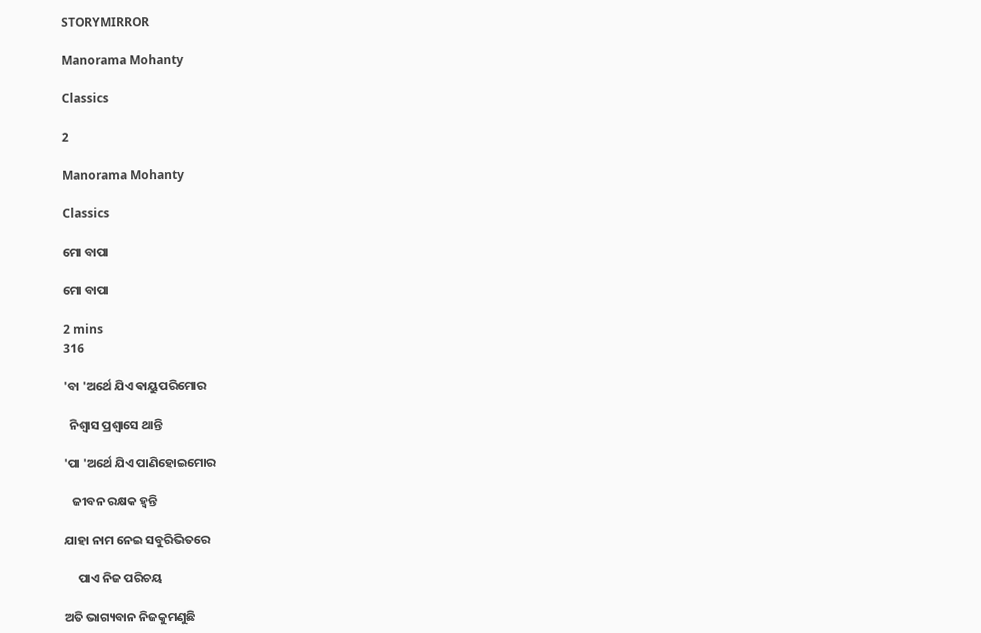STORYMIRROR

Manorama Mohanty

Classics

2

Manorama Mohanty

Classics

ମୋ ବାପା

ମୋ ବାପା

2 mins
316

'ବା 'ଅର୍ଥେ ଯିଏ ଵାୟୁପରିମୋର

  ନିଶ୍ୱାସ ପ୍ରଶ୍ୱାସେ ଥାନ୍ତି

'ପା 'ଅର୍ଥେ ଯିଏ ପାଣିହୋଇମୋର

   ଜୀବନ ରକ୍ଷକ ହ୍ୱନ୍ତି

ଯାହା ନାମ ନେଇ ସବୁରିଭିତରେ

     ପାଏ ନିଜ ପରିଚୟ

ଅତି ଭାଗ୍ୟବାନ ନିଜକୁମଣୁଛି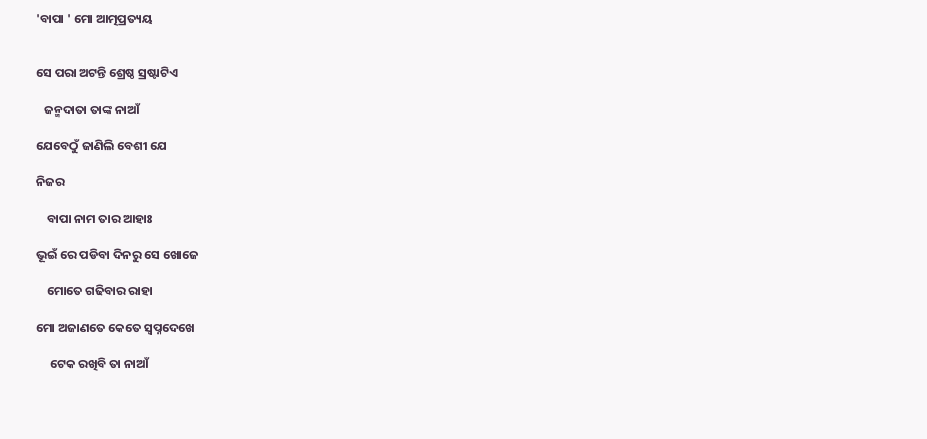'ବାପା ' ମୋ ଆତ୍ମପ୍ରତ୍ୟୟ


ସେ ପରା ଅଟନ୍ତି ଶ୍ରେଷ୍ଠ ସ୍ରଷ୍ଟାଟିଏ

   ଜନ୍ମଦାତା ତାଙ୍କ ନାଆଁ

ଯେବେଠୁଁ ଜାଣିଲି ବେଶୀ ଯେ

ନିଜର

    ବାପା ନାମ ତାର ଆହାଃ

ଭୂଇଁ ରେ ପଡିବା ଦିନରୁ ସେ ଖୋଜେ

    ମୋତେ ଗଢିବାର ରାହା

ମୋ ଅଜାଣତେ କେତେ ସ୍ବପ୍ନଦେଖେ

     ଟେକ ରଖିବି ତା ନାଆଁ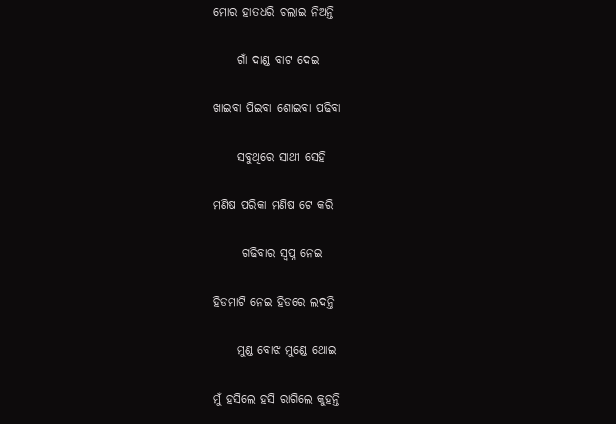ମୋର ହାତଧରି ଚଲାଇ ନିଅନ୍ତି

     ଗାଁ ଦାଣ୍ଡ ବାଟ ଦେଇ

ଖାଇବା ପିଇବା ଶୋଇବା ପଢିବା

     ସବୁଥିରେ ସାଥୀ ସେହି

ମଣିଷ ପରିକା ମଣିଷ ଟେ କରି

      ଗଢିବାର ସ୍ବପ୍ନ ନେଇ

ହିଡମାଟି ନେଇ ହିଡରେ ଲଦନ୍ତି

     ମୁଣ୍ଡ ବୋଝ ମୁଣ୍ଡେ ଥୋଇ

ମୁଁ ହସିଲେ ହସି ରାଗିଲେ କୁହନ୍ତି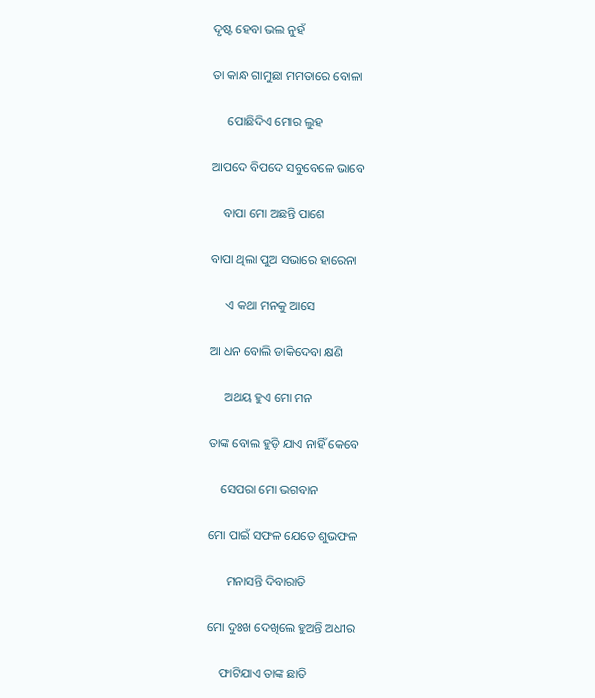ଦୃଷ୍ଟ ହେବା ଭଲ ନୁହଁ

ତା କାନ୍ଧ ଗାମୁଛା ମମତାରେ ବୋଳା

     ପୋଛିଦିଏ ମୋର ଲୁହ

ଆପଦେ ବିପଦେ ସବୁବେଳେ ଭାବେ

    ବାପା ମୋ ଅଛନ୍ତି ପାଶେ

ବାପା ଥିଲା ପୁଅ ସଭାରେ ହାରେନା

     ଏ କଥା ମନକୁ ଆସେ

ଆ ଧନ ବୋଲି ଡାକିଦେବା କ୍ଷଣି

     ଅଥୟ ହୁଏ ମୋ ମନ

ତାଙ୍କ ବୋଲ ହୁଡ଼ି ଯାଏ ନାହିଁ କେବେ

    ସେପରା ମୋ ଭଗବାନ

ମୋ ପାଇଁ ସଫଳ ଯେତେ ଶୁଭଫଳ

      ମନାସନ୍ତି ଦିବାରାତି

ମୋ ଦୁଃଖ ଦେଖିଲେ ହୁଅନ୍ତି ଅଧୀର

    ଫାଟିଯାଏ ତାଙ୍କ ଛାତି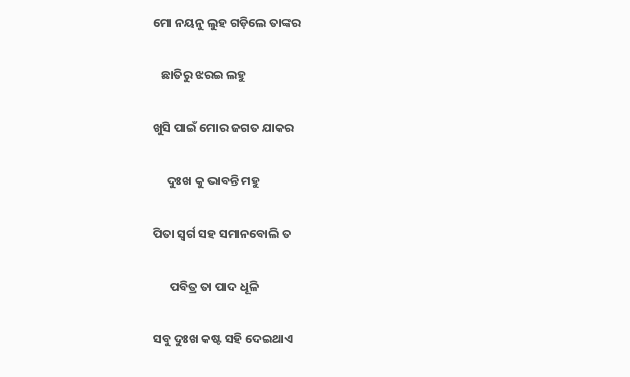ମୋ ନୟନୁ ଲୁହ ଗଡ଼ିଲେ ତାଙ୍କର

   ଛାତିରୁ ଝରଇ ଲହୁ

ଖୁସି ପାଇଁ ମୋର ଜଗତ ଯାକର

     ଦୁଃଖ କୁ ଭାବନ୍ତି ମହୁ

ପିତା ସ୍ୱର୍ଗ ସହ ସମାନବୋଲି ତ

      ପବିତ୍ର ତା ପାଦ ଧୂଳି

ସବୁ ଦୁଃଖ କଷ୍ଟ ସହି ଦେଇଥାଏ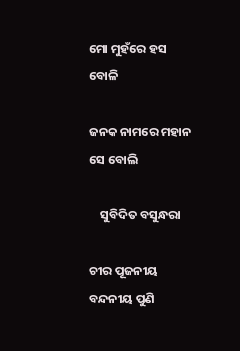ମୋ ମୁହଁରେ ହସ ବୋଳି

ଜନକ ନାମରେ ମହାନ ସେ ବୋଲି

    ସୁବିଦିତ ବସୁନ୍ଧରା

ଚୀର ପୂଜନୀୟ ବନ୍ଦନୀୟ ପୁଣି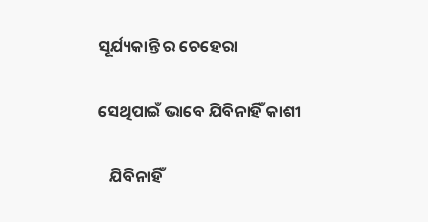ସୂର୍ଯ୍ୟକାନ୍ତି ର ଚେହେରା

ସେଥିପାଇଁ ଭାବେ ଯିବିନାହିଁ କାଶୀ

   ଯିବିନାହିଁ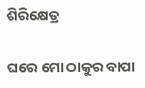ଶିରିକ୍ଷେତ୍ର

ଘରେ ମୋ ଠାକୁର ବାପା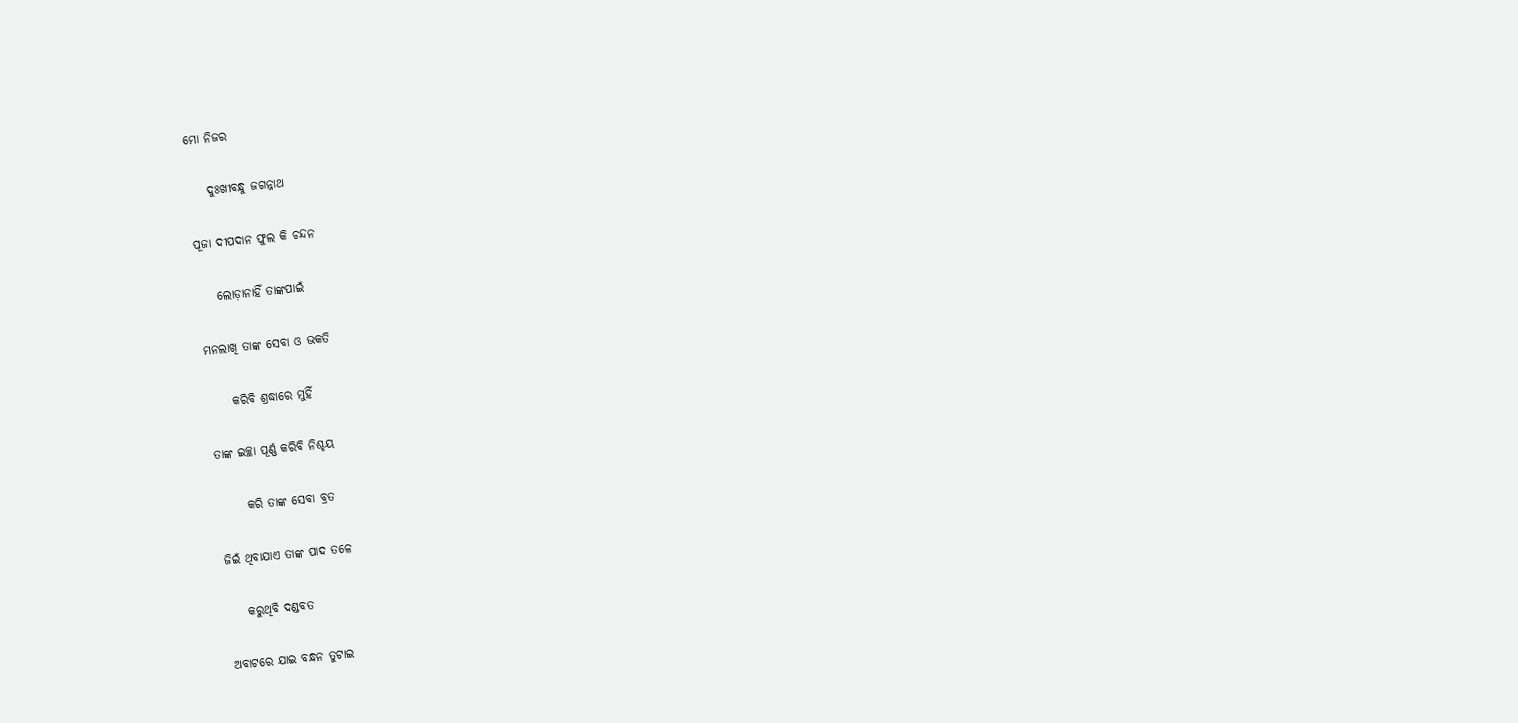ମୋ ନିଜର

    ଦୁଃଖୀବନ୍ଧୁ ଜଗନ୍ନାଥ

ପୂଜା ଦୀପଦାନ ଫୁଲ କି ଚନ୍ଦନ

    ଲୋଡ଼ାନାହିଁ ତାଙ୍କପାଇଁ

ମନଲାଖି ତାଙ୍କ ସେବା ଓ ଭକତି

     କରିବି ଶ୍ରଦ୍ଧାରେ ମୁହିଁ

ତାଙ୍କ ଇଚ୍ଛା ପୂର୍ଣ୍ଣ କରିବି ନିଶ୍ଚୟ

      କରି ତାଙ୍କ ସେବା ବ୍ରତ

ଜିଇଁ ଥିବାଯାଏ ତାଙ୍କ ପାଦ ତଳେ

    କରୁଥିବି ଦଣ୍ଡବତ

ଅବାଟରେ ଯାଇ ବନ୍ଧନ ତୁଟାଇ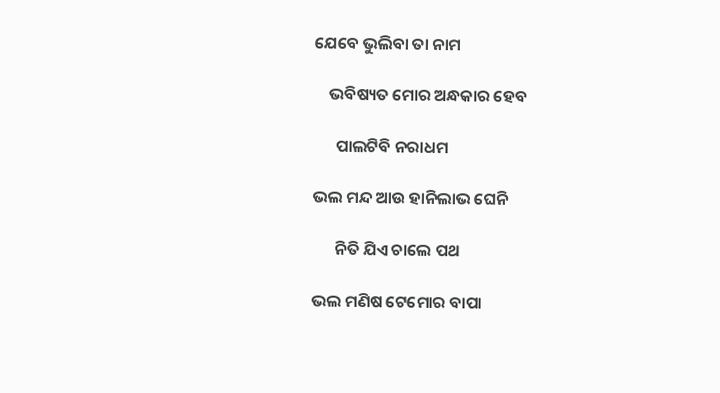ଯେବେ ଭୁଲିବା ତା ନାମ

    ଭବିଷ୍ୟତ ମୋର ଅନ୍ଧକାର ହେବ

      ପାଲଟିବି ନରାଧମ

ଭଲ ମନ୍ଦ ଆଉ ହାନିଲାଭ ଘେନି

      ନିତି ଯିଏ ଚାଲେ ପଥ

ଭଲ ମଣିଷ ଟେମୋର ବାପା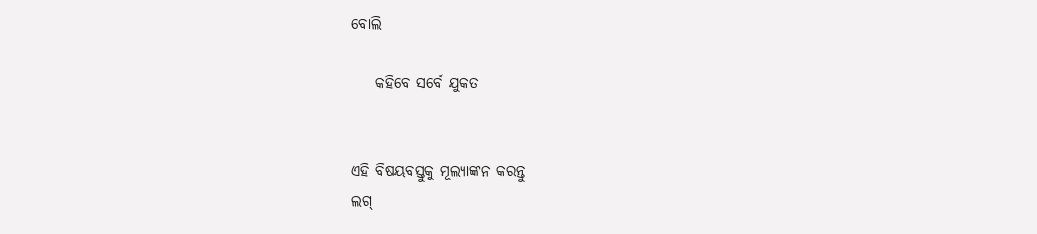ବୋଲି

    କହିବେ ସର୍ବେ ଯୁକତ


ଏହି ବିଷୟବସ୍ତୁକୁ ମୂଲ୍ୟାଙ୍କନ କରନ୍ତୁ
ଲଗ୍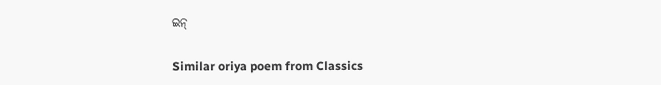ଇନ୍

Similar oriya poem from Classics